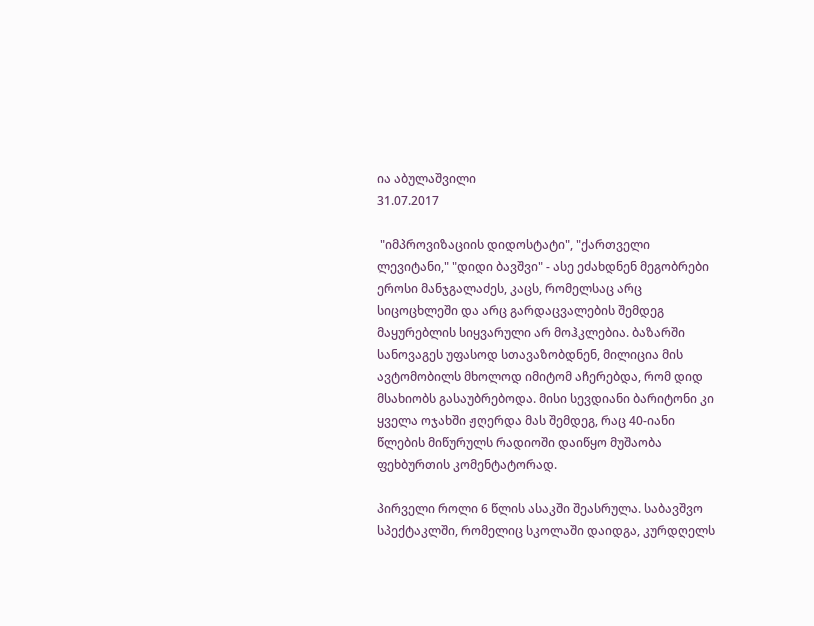ია აბულაშვილი
31.07.2017

 "იმპროვიზაციის დიდოსტატი", "ქართველი ლევიტანი," "დიდი ბავშვი" - ასე ეძახდნენ მეგობრები ეროსი მანჯგალაძეს, კაცს, რომელსაც არც სიცოცხლეში და არც გარდაცვალების შემდეგ მაყურებლის სიყვარული არ მოჰკლებია. ბაზარში სანოვაგეს უფასოდ სთავაზობდნენ, მილიცია მის ავტომობილს მხოლოდ იმიტომ აჩერებდა, რომ დიდ მსახიობს გასაუბრებოდა. მისი სევდიანი ბარიტონი კი ყველა ოჯახში ჟღერდა მას შემდეგ, რაც 40-იანი წლების მიწურულს რადიოში დაიწყო მუშაობა ფეხბურთის კომენტატორად.

პირველი როლი 6 წლის ასაკში შეასრულა. საბავშვო სპექტაკლში, რომელიც სკოლაში დაიდგა, კურდღელს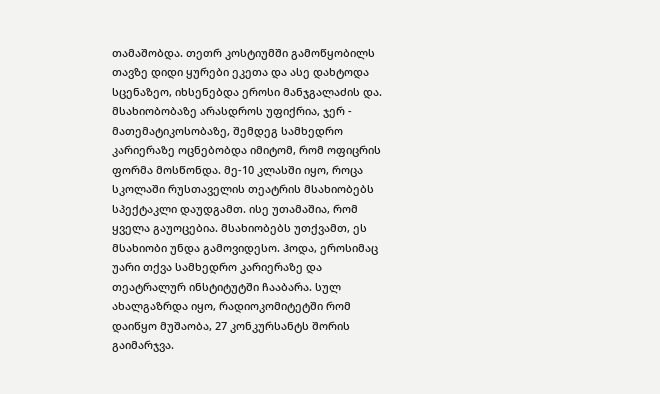თამაშობდა. თეთრ კოსტიუმში გამოწყობილს თავზე დიდი ყურები ეკეთა და ასე დახტოდა სცენაზეო, იხსენებდა ეროსი მანჯგალაძის და. მსახიობობაზე არასდროს უფიქრია, ჯერ - მათემატიკოსობაზე, შემდეგ სამხედრო კარიერაზე ოცნებობდა იმიტომ, რომ ოფიცრის ფორმა მოსწონდა. მე-10 კლასში იყო, როცა სკოლაში რუსთაველის თეატრის მსახიობებს სპექტაკლი დაუდგამთ. ისე უთამაშია, რომ ყველა გაუოცებია. მსახიობებს უთქვამთ, ეს მსახიობი უნდა გამოვიდესო. ჰოდა, ეროსიმაც უარი თქვა სამხედრო კარიერაზე და თეატრალურ ინსტიტუტში ჩააბარა. სულ ახალგაზრდა იყო, რადიოკომიტეტში რომ დაიწყო მუშაობა, 27 კონკურსანტს შორის გაიმარჯვა.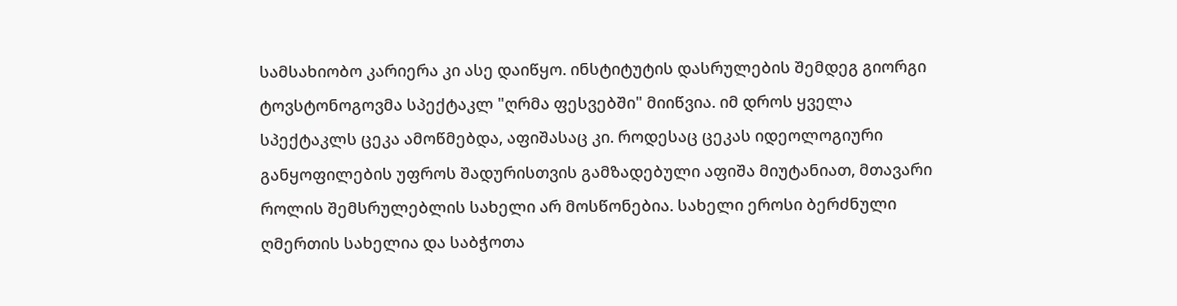სამსახიობო კარიერა კი ასე დაიწყო. ინსტიტუტის დასრულების შემდეგ გიორგი ტოვსტონოგოვმა სპექტაკლ "ღრმა ფესვებში" მიიწვია. იმ დროს ყველა სპექტაკლს ცეკა ამოწმებდა, აფიშასაც კი. როდესაც ცეკას იდეოლოგიური განყოფილების უფროს შადურისთვის გამზადებული აფიშა მიუტანიათ, მთავარი როლის შემსრულებლის სახელი არ მოსწონებია. სახელი ეროსი ბერძნული ღმერთის სახელია და საბჭოთა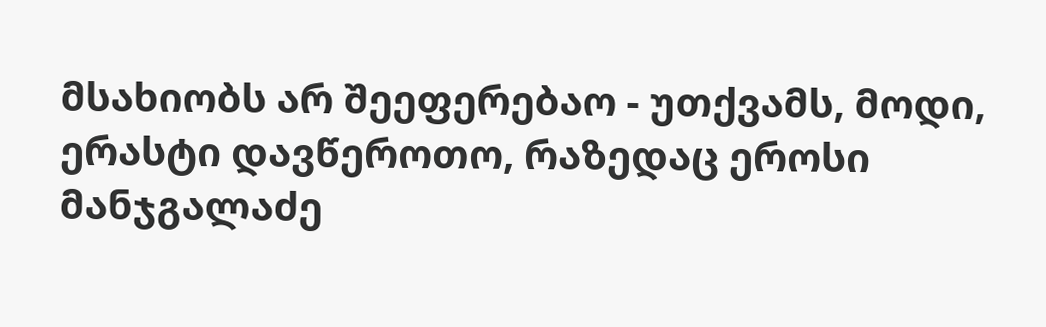მსახიობს არ შეეფერებაო - უთქვამს, მოდი, ერასტი დავწეროთო, რაზედაც ეროსი მანჯგალაძე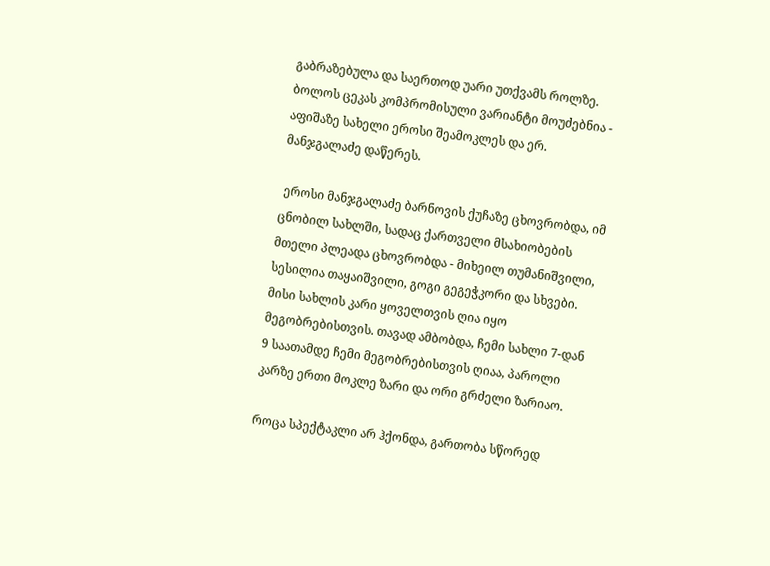გაბრაზებულა და საერთოდ უარი უთქვამს როლზე. ბოლოს ცეკას კომპრომისული ვარიანტი მოუძებნია - აფიშაზე სახელი ეროსი შეამოკლეს და ერ. მანჯგალაძე დაწერეს.

 ეროსი მანჯგალაძე ბარნოვის ქუჩაზე ცხოვრობდა, იმ ცნობილ სახლში, სადაც ქართველი მსახიობების მთელი პლეადა ცხოვრობდა - მიხეილ თუმანიშვილი, სესილია თაყაიშვილი, გოგი გეგეჭკორი და სხვები. მისი სახლის კარი ყოველთვის ღია იყო მეგობრებისთვის. თავად ამბობდა, ჩემი სახლი 7-დან 9 საათამდე ჩემი მეგობრებისთვის ღიაა, პაროლი კარზე ერთი მოკლე ზარი და ორი გრძელი ზარიაო.

როცა სპექტაკლი არ ჰქონდა, გართობა სწორედ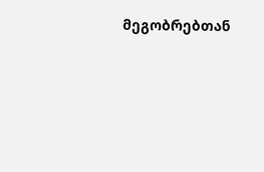მეგობრებთან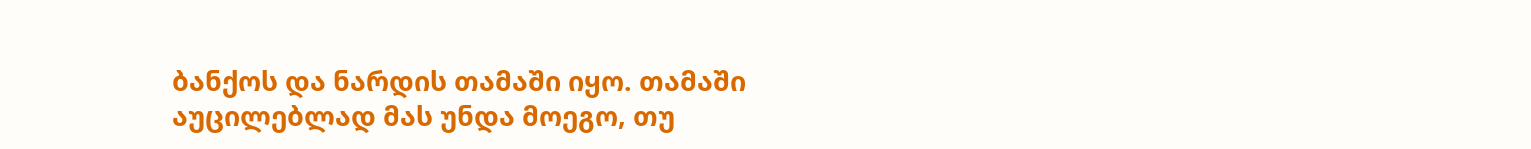ბანქოს და ნარდის თამაში იყო. თამაში აუცილებლად მას უნდა მოეგო, თუ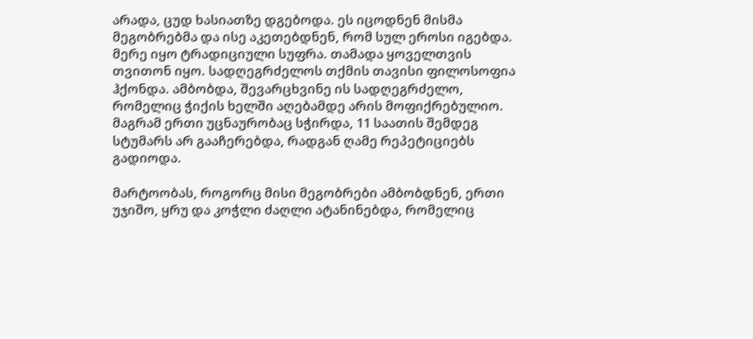არადა, ცუდ ხასიათზე დგებოდა. ეს იცოდნენ მისმა მეგობრებმა და ისე აკეთებდნენ, რომ სულ ეროსი იგებდა. მერე იყო ტრადიციული სუფრა. თამადა ყოველთვის თვითონ იყო. სადღეგრძელოს თქმის თავისი ფილოსოფია ჰქონდა. ამბობდა, შევარცხვინე ის სადღეგრძელო, რომელიც ჭიქის ხელში აღებამდე არის მოფიქრებულიო. მაგრამ ერთი უცნაურობაც სჭირდა, 11 საათის შემდეგ სტუმარს არ გააჩერებდა, რადგან ღამე რეპეტიციებს გადიოდა.

მარტოობას, როგორც მისი მეგობრები ამბობდნენ, ერთი უჯიშო, ყრუ და კოჭლი ძაღლი ატანინებდა, რომელიც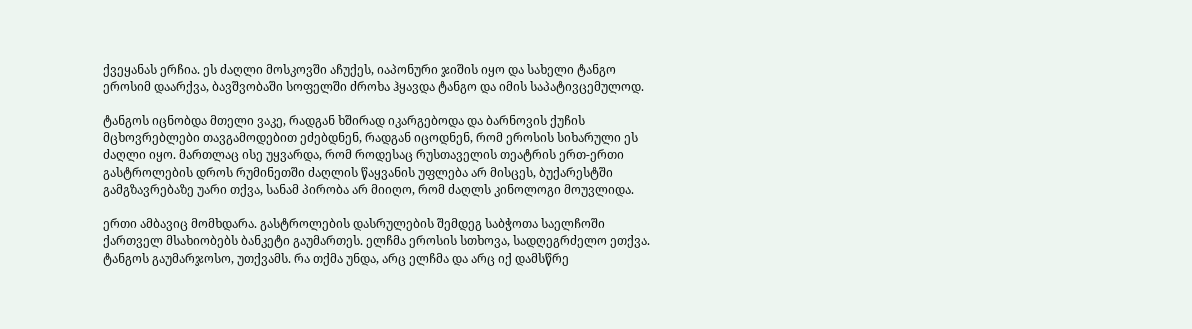ქვეყანას ერჩია. ეს ძაღლი მოსკოვში აჩუქეს, იაპონური ჯიშის იყო და სახელი ტანგო ეროსიმ დაარქვა, ბავშვობაში სოფელში ძროხა ჰყავდა ტანგო და იმის საპატივცემულოდ.

ტანგოს იცნობდა მთელი ვაკე, რადგან ხშირად იკარგებოდა და ბარნოვის ქუჩის მცხოვრებლები თავგამოდებით ეძებდნენ, რადგან იცოდნენ, რომ ეროსის სიხარული ეს ძაღლი იყო. მართლაც ისე უყვარდა, რომ როდესაც რუსთაველის თეატრის ერთ-ერთი გასტროლების დროს რუმინეთში ძაღლის წაყვანის უფლება არ მისცეს, ბუქარესტში გამგზავრებაზე უარი თქვა, სანამ პირობა არ მიიღო, რომ ძაღლს კინოლოგი მოუვლიდა.

ერთი ამბავიც მომხდარა. გასტროლების დასრულების შემდეგ საბჭოთა საელჩოში ქართველ მსახიობებს ბანკეტი გაუმართეს. ელჩმა ეროსის სთხოვა, სადღეგრძელო ეთქვა. ტანგოს გაუმარჯოსო, უთქვამს. რა თქმა უნდა, არც ელჩმა და არც იქ დამსწრე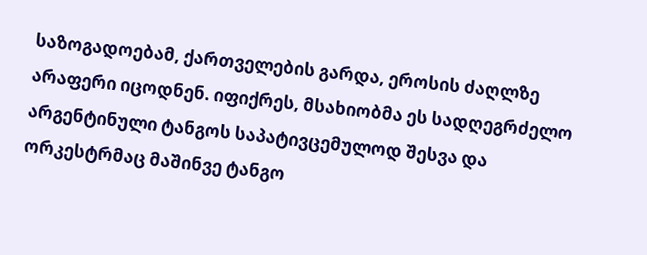საზოგადოებამ, ქართველების გარდა, ეროსის ძაღლზე არაფერი იცოდნენ. იფიქრეს, მსახიობმა ეს სადღეგრძელო არგენტინული ტანგოს საპატივცემულოდ შესვა და ორკესტრმაც მაშინვე ტანგო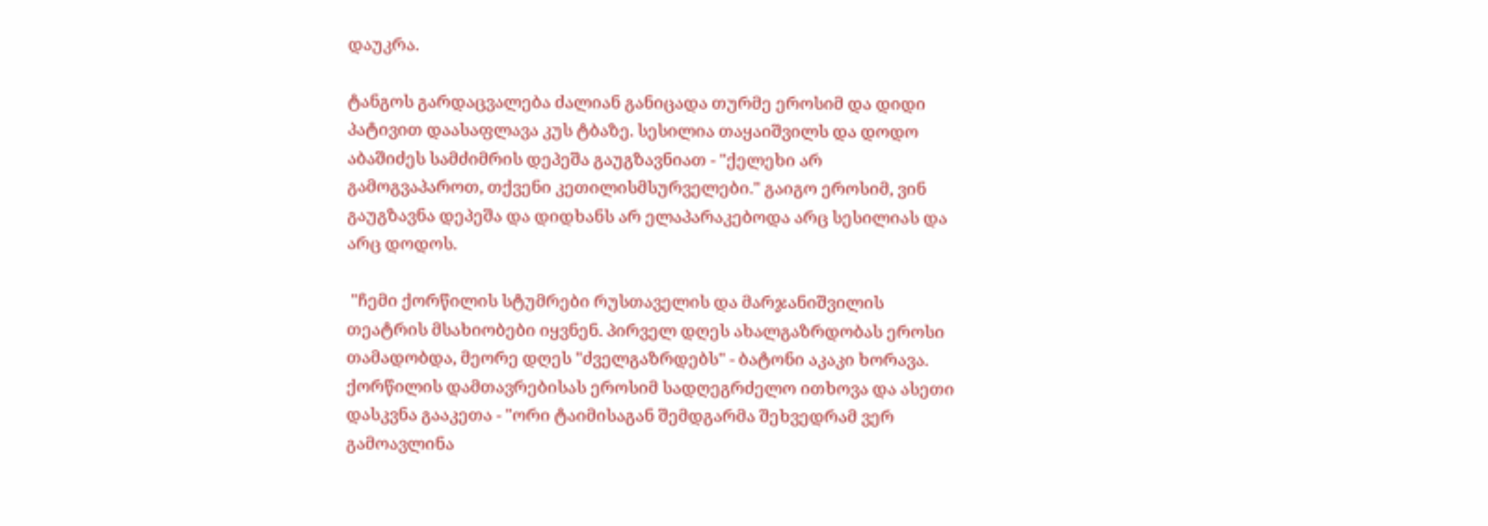დაუკრა.

ტანგოს გარდაცვალება ძალიან განიცადა თურმე ეროსიმ და დიდი პატივით დაასაფლავა კუს ტბაზე. სესილია თაყაიშვილს და დოდო აბაშიძეს სამძიმრის დეპეშა გაუგზავნიათ - "ქელეხი არ გამოგვაპაროთ, თქვენი კეთილისმსურველები." გაიგო ეროსიმ, ვინ გაუგზავნა დეპეშა და დიდხანს არ ელაპარაკებოდა არც სესილიას და არც დოდოს.

 "ჩემი ქორწილის სტუმრები რუსთაველის და მარჯანიშვილის თეატრის მსახიობები იყვნენ. პირველ დღეს ახალგაზრდობას ეროსი თამადობდა, მეორე დღეს "ძველგაზრდებს" - ბატონი აკაკი ხორავა. ქორწილის დამთავრებისას ეროსიმ სადღეგრძელო ითხოვა და ასეთი დასკვნა გააკეთა - "ორი ტაიმისაგან შემდგარმა შეხვედრამ ვერ გამოავლინა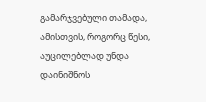გამარჯვებული თამადა, ამისთვის, როგორც წესი, აუცილებლად უნდა დაინიშნოს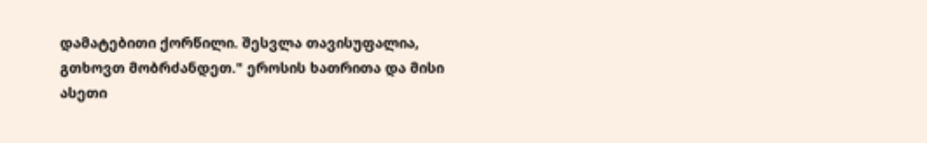დამატებითი ქორწილი. შესვლა თავისუფალია, გთხოვთ მობრძანდეთ." ეროსის ხათრითა და მისი ასეთი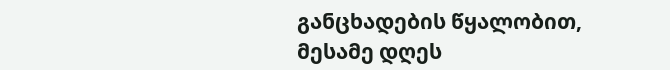განცხადების წყალობით, მესამე დღეს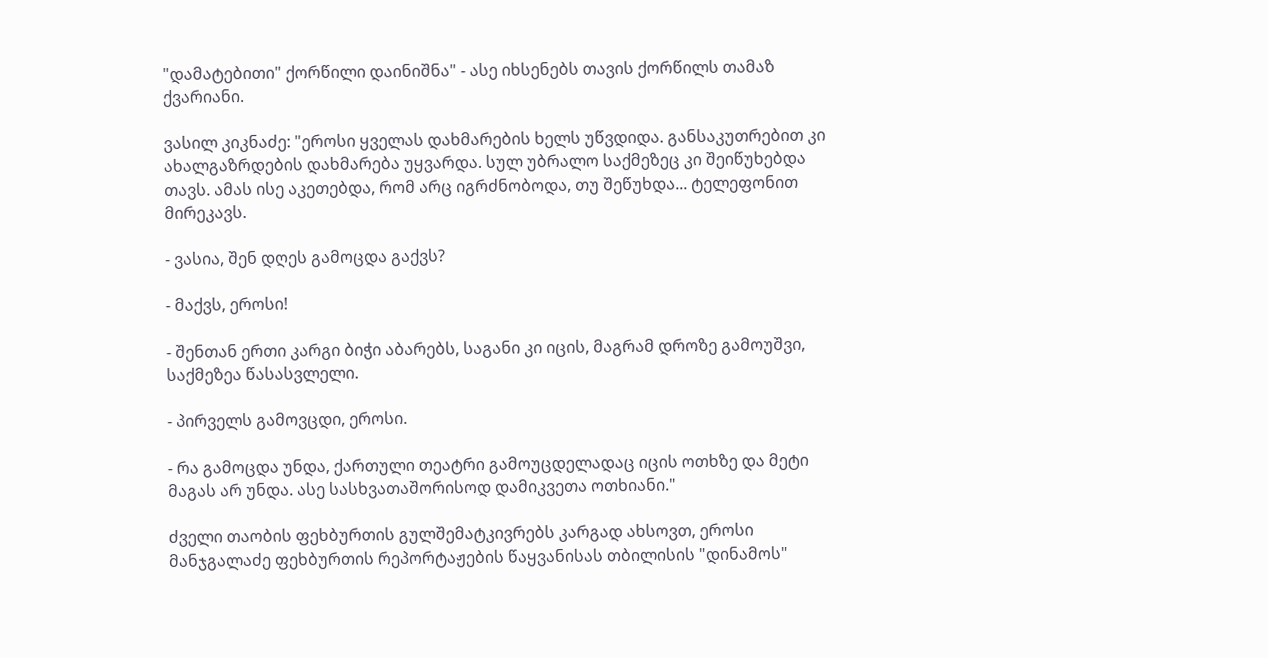"დამატებითი" ქორწილი დაინიშნა" - ასე იხსენებს თავის ქორწილს თამაზ ქვარიანი.

ვასილ კიკნაძე: "ეროსი ყველას დახმარების ხელს უწვდიდა. განსაკუთრებით კი ახალგაზრდების დახმარება უყვარდა. სულ უბრალო საქმეზეც კი შეიწუხებდა თავს. ამას ისე აკეთებდა, რომ არც იგრძნობოდა, თუ შეწუხდა... ტელეფონით მირეკავს.

- ვასია, შენ დღეს გამოცდა გაქვს?

- მაქვს, ეროსი!

- შენთან ერთი კარგი ბიჭი აბარებს, საგანი კი იცის, მაგრამ დროზე გამოუშვი, საქმეზეა წასასვლელი.

- პირველს გამოვცდი, ეროსი.

- რა გამოცდა უნდა, ქართული თეატრი გამოუცდელადაც იცის ოთხზე და მეტი მაგას არ უნდა. ასე სასხვათაშორისოდ დამიკვეთა ოთხიანი."

ძველი თაობის ფეხბურთის გულშემატკივრებს კარგად ახსოვთ, ეროსი მანჯგალაძე ფეხბურთის რეპორტაჟების წაყვანისას თბილისის "დინამოს"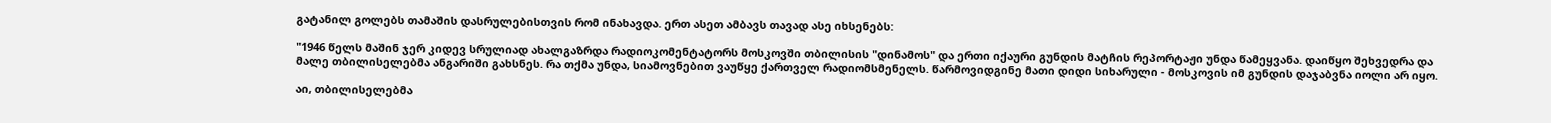გატანილ გოლებს თამაშის დასრულებისთვის რომ ინახავდა. ერთ ასეთ ამბავს თავად ასე იხსენებს:

"1946 წელს მაშინ ჯერ კიდევ სრულიად ახალგაზრდა რადიოკომენტატორს მოსკოვში თბილისის "დინამოს" და ერთი იქაური გუნდის მატჩის რეპორტაჟი უნდა წამეყვანა. დაიწყო შეხვედრა და მალე თბილისელებმა ანგარიში გახსნეს. რა თქმა უნდა, სიამოვნებით ვაუწყე ქართველ რადიომსმენელს. წარმოვიდგინე მათი დიდი სიხარული - მოსკოვის იმ გუნდის დაჯაბვნა იოლი არ იყო.

აი, თბილისელებმა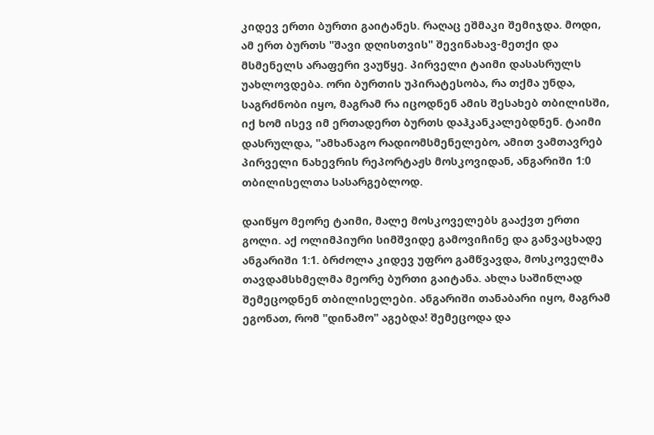კიდევ ერთი ბურთი გაიტანეს. რაღაც ეშმაკი შემიჯდა. მოდი, ამ ერთ ბურთს "შავი დღისთვის" შევინახავ-მეთქი და მსმენელს არაფერი ვაუწყე. პირველი ტაიმი დასასრულს უახლოვდება. ორი ბურთის უპირატესობა, რა თქმა უნდა, საგრძნობი იყო, მაგრამ რა იცოდნენ ამის შესახებ თბილისში, იქ ხომ ისევ იმ ერთადერთ ბურთს დაჰკანკალებდნენ. ტაიმი დასრულდა, "ამხანაგო რადიომსმენელებო, ამით ვამთავრებ პირველი ნახევრის რეპორტაჟს მოსკოვიდან, ანგარიში 1:0 თბილისელთა სასარგებლოდ.

დაიწყო მეორე ტაიმი, მალე მოსკოველებს გააქვთ ერთი გოლი. აქ ოლიმპიური სიმშვიდე გამოვიჩინე და განვაცხადე ანგარიში 1:1. ბრძოლა კიდევ უფრო გამწვავდა, მოსკოველმა თავდამსხმელმა მეორე ბურთი გაიტანა. ახლა საშინლად შემეცოდნენ თბილისელები. ანგარიში თანაბარი იყო, მაგრამ ეგონათ, რომ "დინამო" აგებდა! შემეცოდა და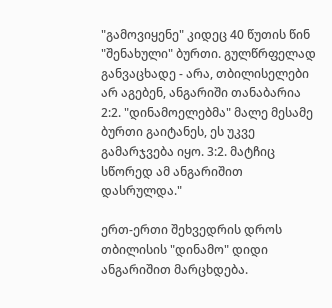"გამოვიყენე" კიდეც 40 წუთის წინ "შენახული" ბურთი. გულწრფელად განვაცხადე - არა, თბილისელები არ აგებენ, ანგარიში თანაბარია 2:2. "დინამოელებმა" მალე მესამე ბურთი გაიტანეს, ეს უკვე გამარჯვება იყო. 3:2. მატჩიც სწორედ ამ ანგარიშით დასრულდა."

ერთ-ერთი შეხვედრის დროს თბილისის "დინამო" დიდი ანგარიშით მარცხდება.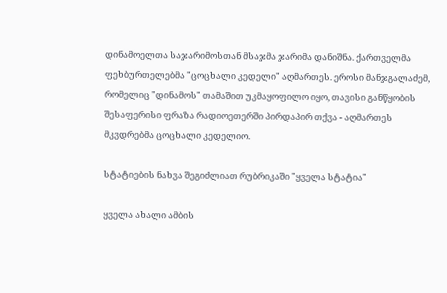დინამოელთა საჯარიმოსთან მსაჯმა ჯარიმა დანიშნა. ქართველმა ფეხბურთელებმა "ცოცხალი კედელი" აღმართეს. ეროსი მანჯგალაძემ, რომელიც "დინამოს" თამაშით უკმაყოფილო იყო, თავისი განწყობის შესაფერისი ფრაზა რადიოეთერში პირდაპირ თქვა - აღმართეს მკვდრებმა ცოცხალი კედელიო.

სტატიების ნახვა შეგიძლიათ რუბრიკაში "ყველა სტატია"

ყველა ახალი ამბის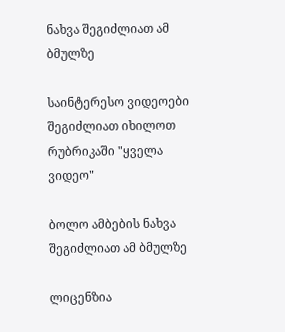ნახვა შეგიძლიათ ამ ბმულზე

საინტერესო ვიდეოები შეგიძლიათ იხილოთ რუბრიკაში "ყველა ვიდეო"

ბოლო ამბების ნახვა შეგიძლიათ ამ ბმულზე

ლიცენზია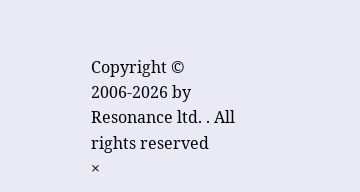Copyright © 2006-2026 by Resonance ltd. . All rights reserved
×